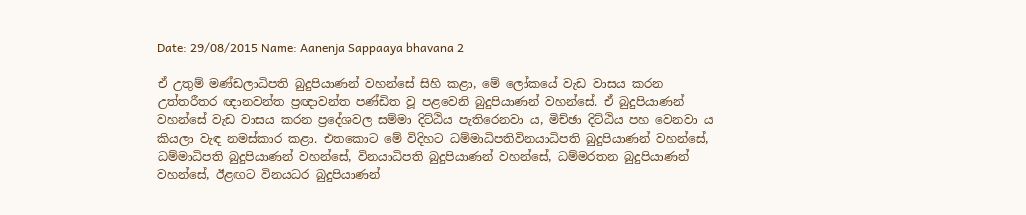Date: 29/08/2015 Name: Aanenja Sappaaya bhavana 2

ඒ උතුම් මණ්ඩලාධිපති බුදුපියාණන් වහන්සේ සිහි කළා, මේ ලෝකයේ වැඩ වාසය කරන උත්තරීතර ඥානවන්ත ප්‍රඥාවන්ත පණ්ඩිත වූ පළවෙනි බුදුපියාණන් වහන්සේ. ඒ බුදුපියාණන් වහන්සේ වැඩ වාසය කරන ප්‍රදේශවල සම්මා දිට්ඨිය පැතිරෙනවා ය, මිච්ඡා දිට්ඨිය පහ වෙනවා ය කියලා වැඳ නමස්කාර කළා. එතකොට මේ විදිහට ධම්මාධිපතිවිනයාධිපති බුදුපියාණන් වහන්සේ, ධම්මාධිපති බුදුපියාණන් වහන්සේ, විනයාධිපති බුදුපියාණන් වහන්සේ, ධම්මරතන බුදුපියාණන් වහන්සේ, ඊළඟට විනයධර බුදුපියාණන්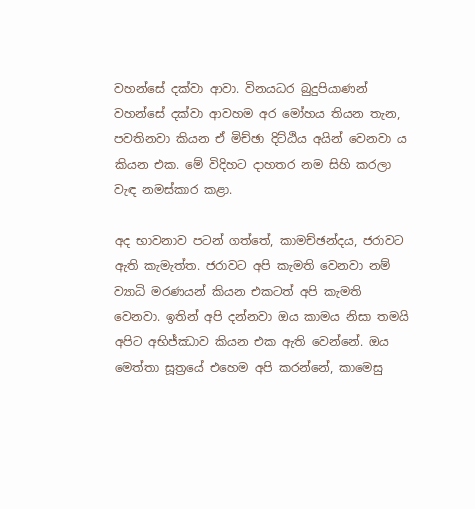වහන්සේ දක්වා ආවා. විනයධර බුදුපියාණන් වහන්සේ දක්වා ආවහම අර මෝහය තියන තැන, පවතිනවා කියන ඒ මිච්ඡා දිට්ඨිය අයින් වෙනවා ය කියන එක. මේ විදිහට දාහතර නම සිහි කරලා වැඳ නමස්කාර කළා.

අද භාවනාව පටන් ගත්තේ, කාමච්ඡන්දය, ජරාවට ඇති කැමැත්ත. ජරාවට අපි කැමති වෙනවා නම් ව්‍යාධි මරණයන් කියන එකටත් අපි කැමති වෙනවා. ඉතින් අපි දන්නවා ඔය කාමය නිසා තමයි අපිට අභිජ්ඣාව කියන එක ඇති වෙන්නේ. ඔය මෙත්තා සූත්‍රයේ එහෙම අපි කරන්නේ, කාමෙසු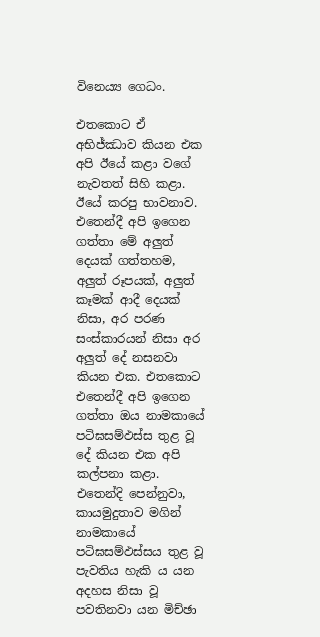විනෙය්‍ය ගෙධං.

එතකොට ඒ අභිජ්ඣාව කියන එක අපි ඊයේ කළා වගේ නැවතත් සිහි කළා. ඊයේ කරපු භාවනාව. එතෙන්දී අපි ඉගෙන ගත්තා මේ අලුත් දෙයක් ගත්තහම, අලුත් රූපයක්, අලුත් කෑමක් ආදී දෙයක් නිසා, අර පරණ සංස්කාරයන් නිසා අර අලුත් දේ නසනවා කියන එක. එතකොට එතෙන්දී අපි ඉගෙන ගත්තා ඔය නාමකායේ පටිඝසම්‌ඵස්‌ස තුළ වූ දේ කියන එක අපි කල්පනා කළා. එතෙන්දි පෙන්නුවා, කායමුදුතාව මගින් නාමකායේ පටිඝසම්‌ඵස්‌සය තුළ වූ පැවතිය හැකි ය යන අදහස නිසා වූ පවතිනවා යන මිච්ඡා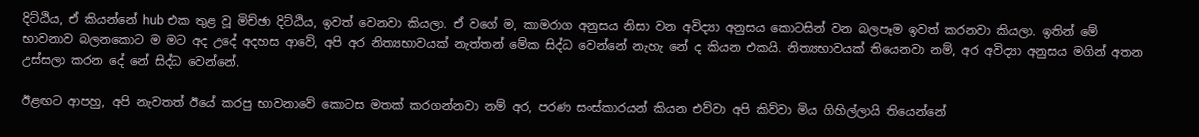දිට්ඨිය, ඒ කියන්නේ hub එක තුළ වූ මිච්ඡා දිට්ඨිය, ඉවත් වෙනවා කියලා. ඒ වගේ ම, කාමරාග අනුසය නිසා වන අවිද්‍යා අනුසය කොටසින් වන බලපෑම ඉවත් කරනවා කියලා. ඉතින් මේ භාවනාව බලනකොට ම මට අද උදේ අදහස ආවේ, අපි අර නිත්‍යභාවයක් නැත්තන් මේක සිද්ධ වෙන්නේ නැහැ නේ ද කියන එකයි. නිත්‍යභාවයක් තියෙනවා නම්, අර අවිද්‍යා අනුසය මගින් අතන උස්සලා කරන දේ නේ සිද්ධ වෙන්නේ.

ඊළඟට ආපහු, අපි නැවතත් ඊයේ කරපු භාවනාවේ කොටස මතක් කරගන්නවා නම් අර, පරණ සංස්කාරයන් කියන එව්වා අපි කිව්වා මිය ගිහිල්ලායි තියෙන්නේ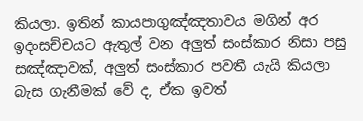කියලා. ඉතින් කායපාගුඤ්ඤතාවය මගින් අර ඉදංසච්චයට ඇතුල් වන අලුත් සංස්කාර නිසා පසු සඤ්ඤාවක්, අලුත් සංස්කාර පවතී යැයි කියලා බැස ගැනීමක් වේ ද, ඒක ඉවත්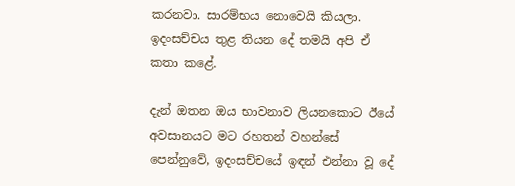කරනවා. සාරම්භය නොවෙයි කියලා. ඉදංසච්චය තුළ තියන දේ තමයි අපි ඒ කතා කළේ.

දැන් ඔතන ඔය භාවනාව ලියනකොට ඊයේ අවසානයට මට රහතන් වහන්සේ පෙන්නුවේ, ඉදංසච්චයේ ඉඳන් එන්නා වූ දේ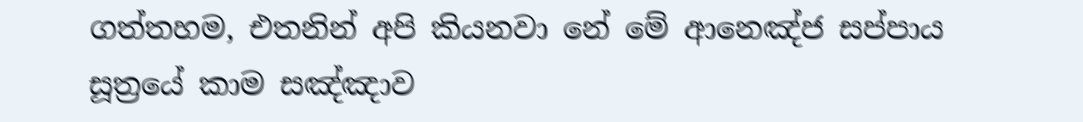ගත්තහම, එතනින් අපි කියනවා නේ මේ ආනෙඤ්ජ සප්පාය සූත්‍රයේ කාම සඤ්ඤාව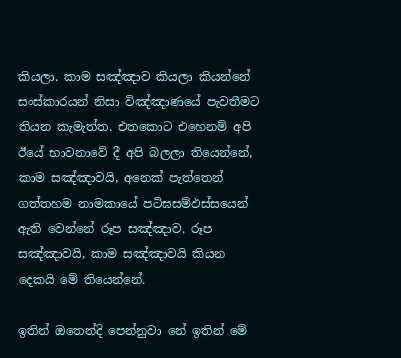කියලා. කාම සඤ්ඤාව කියලා කියන්නේ සංස්කාරයන් නිසා විඤ්ඤාණයේ පැවතීමට තියන කැමැත්ත. එතකොට එහෙනම් අපි ඊයේ භාවනාවේ දී අපි බලලා තියෙන්නේ, කාම සඤ්ඤාවයි, අනෙක් පැත්තෙන් ගත්තහම නාමකායේ පටිඝසම්‌ඵස්‌සයෙන් ඇති වෙන්නේ රූප සඤ්ඤාව. රූප සඤ්ඤාවයි, කාම සඤ්ඤාවයි කියන දෙකයි මේ තියෙන්නේ.

ඉතින් ඔතෙන්දි පෙන්නුවා නේ ඉතින් මේ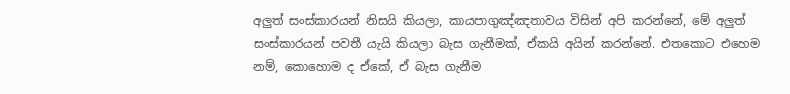අලුත් සංස්කාරයන් නිසයි කියලා, කායපාගුඤ්ඤතාවය විසින් අපි කරන්නේ, මේ අලුත් සංස්කාරයන් පවතී යැයි කියලා බැස ගැනීමක්, ඒකයි අයින් කරන්නේ. එතකොට එහෙම නම්, කොහොම ද ඒකේ, ඒ බැස ගැනීම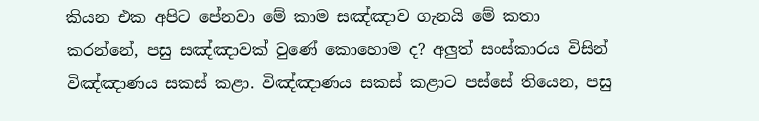කියන එක අපිට පේනවා මේ කාම සඤ්ඤාව ගැනයි මේ කතා කරන්නේ, පසු සඤ්ඤාවක් වුණේ කොහොම ද? අලුත් සංස්කාරය විසින් විඤ්ඤාණය සකස් කළා. විඤ්ඤාණය සකස් කළාට පස්සේ තියෙන, පසු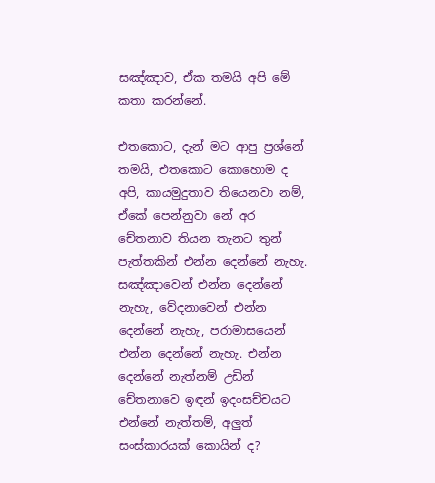සඤ්ඤාව, ඒක තමයි අපි මේ කතා කරන්නේ.

එතකොට, දැන් මට ආපු ප්‍රශ්නේ තමයි, එතකොට කොහොම ද අපි, කායමුදුතාව තියෙනවා නම්, ඒකේ පෙන්නුවා නේ අර චේතනාව තියන තැනට තුන් පැත්තකින් එන්න දෙන්නේ නැහැ. සඤ්ඤාවෙන් එන්න දෙන්නේ නැහැ, වේදනාවෙන් එන්න දෙන්නේ නැහැ, පරාමාසයෙන් එන්න දෙන්නේ නැහැ. එන්න දෙන්නේ නැත්නම් උඩින් චේතනාවෙ ඉඳන් ඉදංසච්චයට එන්නේ නැත්තම්, අලුත් සංස්කාරයක් කොයින් ද?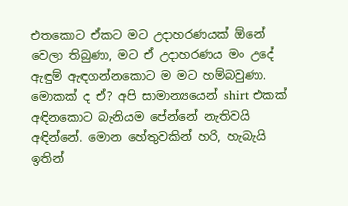එතකොට ඒකට මට උදාහරණයක් ඕනේ වෙලා තිබුණා, මට ඒ උදාහරණය මං උදේ ඇඳුම් ඇඳගන්නකොට ම මට හම්බවුණා. මොකක් ද ඒ? අපි සාමාන්‍යයෙන් shirt එකක් අඳිනකොට බැනියම පේන්නේ නැතිවයි අඳින්නේ. මොන හේතුවකින් හරි, හැබැයි ඉතින්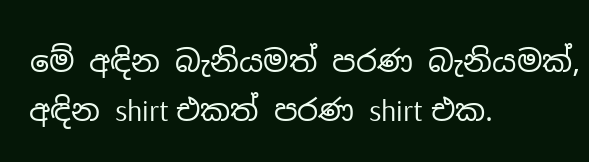මේ අඳින බැනියමත් පරණ බැනියමක්, අඳින shirt එකත් පරණ shirt එක.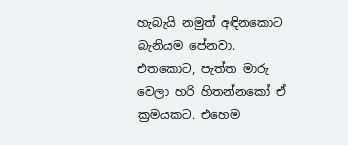හැබැයි නමුත් අඳිනකොට බැනියම පේනවා. එතකොට, පැත්ත මාරු වෙලා හරි හිතන්නකෝ ඒ ක්‍රමයකට. එහෙම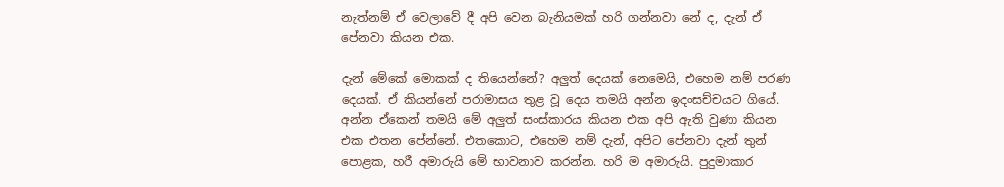නැත්නම් ඒ වෙලාවේ දී අපි වෙන බැනියමක් හරි ගන්නවා නේ ද, දැන් ඒ පේනවා කියන එක.

දැන් මේකේ මොකක් ද තියෙන්නේ? අලුත් දෙයක් නෙමෙයි, එහෙම නම් පරණ දෙයක්. ඒ කියන්නේ පරාමාසය තුළ වූ දෙය තමයි අන්න ඉදංසච්චයට ගියේ. අන්න ඒකෙන් තමයි මේ අලුත් සංස්කාරය කියන එක අපි ඇති වුණා කියන එක එතන පේන්නේ. එතකොට, එහෙම නම් දැන්, අපිට පේනවා දැන් තුන් පොළක, හරී අමාරුයි මේ භාවනාව කරන්න. හරි ම අමාරුයි. පුදුමාකාර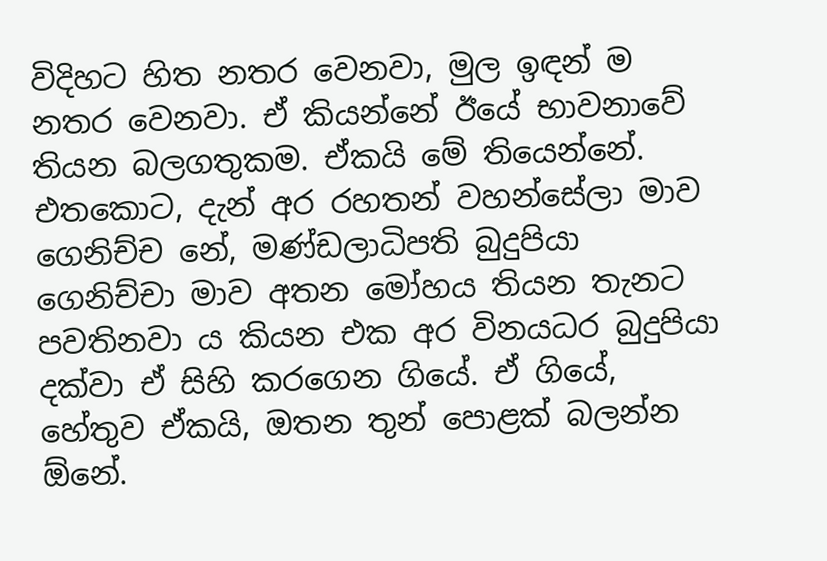විදිහට හිත නතර වෙනවා, මුල ඉඳන් ම නතර වෙනවා. ඒ කියන්නේ ඊයේ භාවනාවේ තියන බලගතුකම. ඒකයි මේ තියෙන්නේ. එතකොට, දැන් අර රහතන් වහන්සේලා මාව ගෙනිච්ච නේ, මණ්ඩලාධිපති බුදුපියා ගෙනිච්චා මාව අතන මෝහය තියන තැනට පවතිනවා ය කියන එක අර විනයධර බුදුපියා දක්වා ඒ සිහි කරගෙන ගියේ. ඒ ගියේ, හේතුව ඒකයි, ඔතන තුන් පොළක් බලන්න ඕනේ.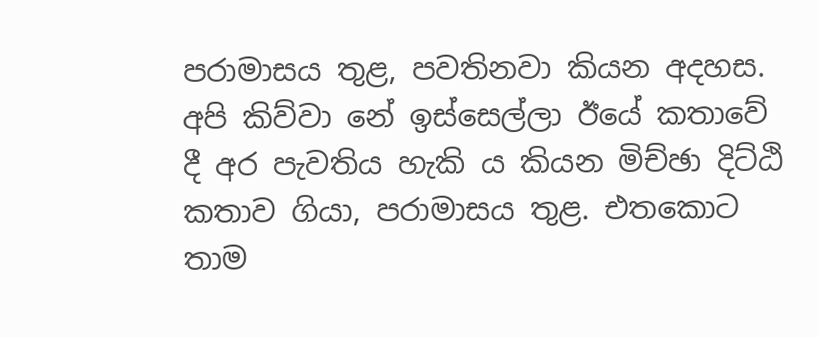පරාමාසය තුළ, පවතිනවා කියන අදහස. අපි කිව්වා නේ ඉස්සෙල්ලා ඊයේ කතාවේ දී අර පැවතිය හැකි ය කියන මිච්ඡා දිට්ඨි කතාව ගියා, පරාමාසය තුළ. එතකොට තාම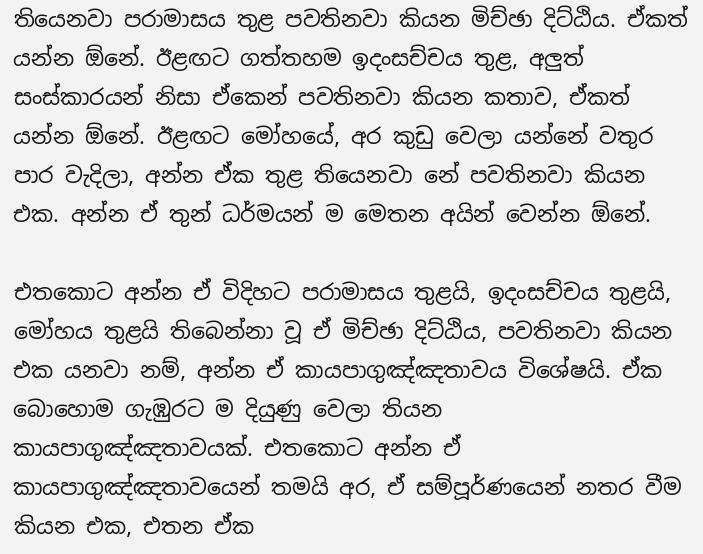තියෙනවා පරාමාසය තුළ පවතිනවා කියන මිච්ඡා දිට්ඨිය. ඒකත් යන්න ඕනේ. ඊළඟට ගත්තහම ඉදංසච්චය තුළ, අලුත් සංස්කාරයන් නිසා ඒකෙන් පවතිනවා කියන කතාව, ඒකත් යන්න ඕනේ. ඊළඟට මෝහයේ, අර කුඩු වෙලා යන්නේ වතුර පාර වැදිලා, අන්න ඒක තුළ තියෙනවා නේ පවතිනවා කියන එක. අන්න ඒ තුන් ධර්මයන් ම මෙතන අයින් වෙන්න ඕනේ.

එතකොට අන්න ඒ විදිහට පරාමාසය තුළයි, ඉදංසච්චය තුළයි, මෝහය තුළයි තිබෙන්නා වූ ඒ මිච්ඡා දිට්ඨිය, පවතිනවා කියන එක යනවා නම්, අන්න ඒ කායපාගුඤ්ඤතාවය විශේෂයි. ඒක බොහොම ගැඹුරට ම දියුණු වෙලා තියන කායපාගුඤ්ඤතාවයක්. එතකොට අන්න ඒ කායපාගුඤ්ඤතාවයෙන් තමයි අර, ඒ සම්පූර්ණයෙන් නතර වීම කියන එක, එතන ඒක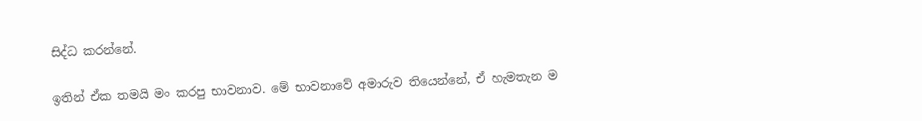සිද්ධ කරන්නේ.

ඉතින් ඒක තමයි මං කරපු භාවනාව. මේ භාවනාවේ අමාරුව තියෙන්නේ, ඒ හැමතැන ම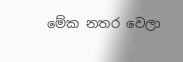මේක නතර වෙලා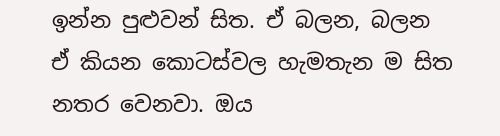ඉන්න පුළුවන් සිත. ඒ බලන, බලන ඒ කියන කොටස්වල හැමතැන ම සිත නතර වෙනවා. ඔය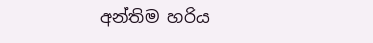අන්තිම හරිය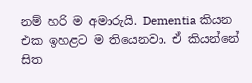නම් හරි ම අමාරුයි. Dementia කියන එක ඉහළට ම තියෙනවා. ඒ කියන්නේ සිත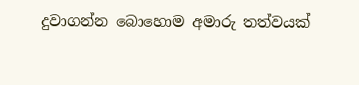දුවාගන්න බොහොම අමාරු තත්වයක්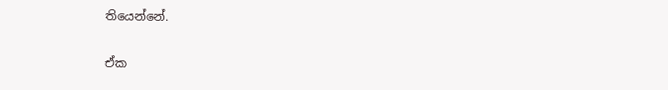තියෙන්නේ.

ඒක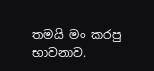තමයි මං කරපු භාවනාව.